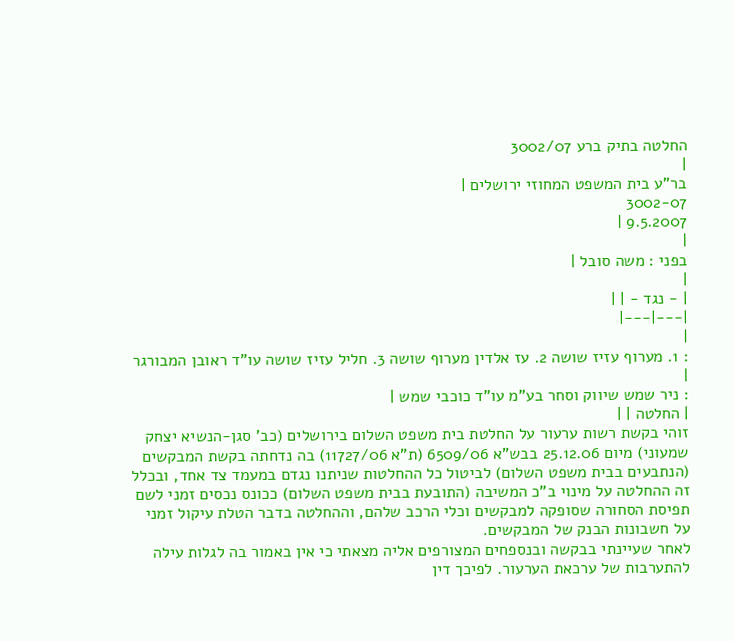החלטה בתיק ברע 3002/07
|
בר"ע בית המשפט המחוזי ירושלים |
3002-07
9.5.2007 |
|
בפני : משה סובל |
|
| - נגד - | |
|---|---|
|
: 1. מערוף עזיז שושה 2. עז אלדין מערוף שושה 3. חליל עזיז שושה עו"ד ראובן המבורגר |
: ניר שמש שיווק וסחר בע"מ עו"ד כוכבי שמש |
| החלטה | |
זוהי בקשת רשות ערעור על החלטת בית משפט השלום בירושלים (כב' סגן-הנשיא יצחק שמעוני) מיום 25.12.06 בבש"א 6509/06 (ת"א 11727/06) בה נדחתה בקשת המבקשים (הנתבעים בבית משפט השלום) לביטול כל ההחלטות שניתנו נגדם במעמד צד אחד, ובכלל זה ההחלטה על מינוי ב"כ המשיבה (התובעת בבית משפט השלום) ככונס נכסים זמני לשם תפיסת הסחורה שסופקה למבקשים וכלי הרכב שלהם, וההחלטה בדבר הטלת עיקול זמני על חשבונות הבנק של המבקשים.
לאחר שעיינתי בבקשה ובנספחים המצורפים אליה מצאתי כי אין באמור בה לגלות עילה להתערבות של ערכאת הערעור. לפיכך דין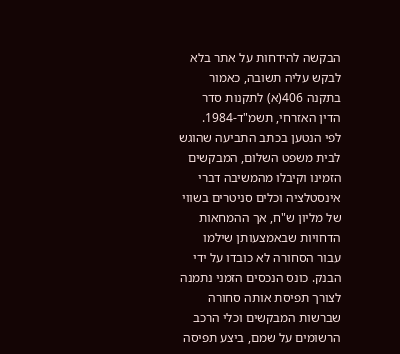הבקשה להידחות על אתר בלא לבקש עליה תשובה, כאמור בתקנה 406(א) לתקנות סדר הדין האזרחי, תשמ"ד-1984.
לפי הנטען בכתב התביעה שהוגש לבית משפט השלום, המבקשים הזמינו וקיבלו מהמשיבה דברי אינסטלציה וכלים סניטרים בשווי של מליון ש"ח, אך ההמחאות הדחויות שבאמצעותן שילמו עבור הסחורה לא כובדו על ידי הבנק. כונס הנכסים הזמני נתמנה לצורך תפיסת אותה סחורה שברשות המבקשים וכלי הרכב הרשומים על שמם, ביצע תפיסה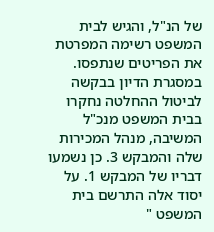של הנ"ל, והגיש לבית המשפט רשימה המפרטת את הפריטים שנתפסו. במסגרת הדיון בבקשה לביטול ההחלטה נחקרו בבית המשפט מנכ"ל המשיבה, מנהל המכירות שלה והמבקש 3. כן נשמעו דבריו של המבקש 1. על יסוד אלה התרשם בית המשפט "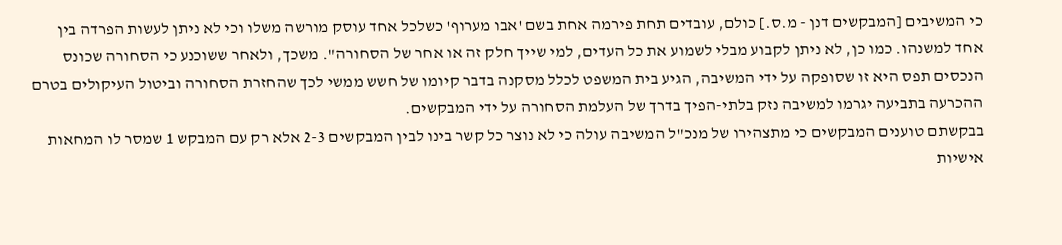כי המשיבים [המבקשים דנן - מ.ס.] כולם, עובדים תחת פירמה אחת בשם 'אבו מערוף' כשלכל אחד עוסק מורשה משלו וכי לא ניתן לעשות הפרדה בין אחד למשנהו. כמו כן, לא ניתן לקבוע מבלי לשמוע את כל העדים, למי שייך חלק זה או אחר של הסחורה". משכך, ולאחר ששוכנע כי הסחורה שכונס הנכסים תפס היא זו שסופקה על ידי המשיבה, הגיע בית המשפט לכלל מסקנה בדבר קיומו של חשש ממשי לכך שהחזרת הסחורה וביטול העיקולים בטרם ההכרעה בתביעה יגרמו למשיבה נזק בלתי-הפיך בדרך של העלמת הסחורה על ידי המבקשים.
בבקשתם טוענים המבקשים כי מתצהירו של מנכ"ל המשיבה עולה כי לא נוצר כל קשר בינו לבין המבקשים 2-3 אלא רק עם המבקש 1 שמסר לו המחאות אישיות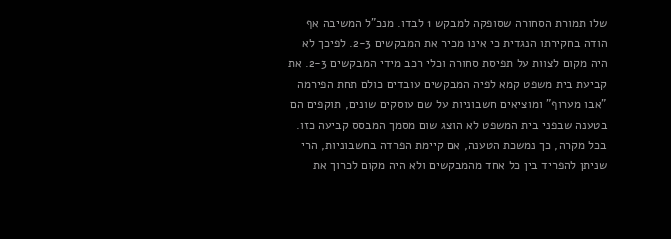שלו תמורת הסחורה שסופקה למבקש 1 לבדו. מנכ"ל המשיבה אף הודה בחקירתו הנגדית כי אינו מכיר את המבקשים 2-3. לפיכך לא היה מקום לצוות על תפיסת סחורה וכלי רכב מידי המבקשים 2-3. את קביעת בית משפט קמא לפיה המבקשים עובדים כולם תחת הפירמה "אבו מערוף" ומוציאים חשבוניות על שם עוסקים שונים, תוקפים הם בטענה שבפני בית המשפט לא הוצג שום מסמך המבסס קביעה כזו. בכל מקרה, כך נמשכת הטענה, אם קיימת הפרדה בחשבוניות, הרי שניתן להפריד בין כל אחד מהמבקשים ולא היה מקום לכרוך את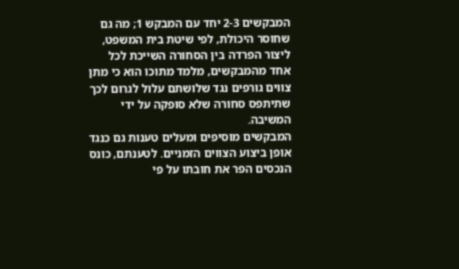המבקשים 2-3 יחד עם המבקש 1; מה גם שחוסר היכולת, לפי שיטת בית המשפט, ליצור הפרדה בין הסחורה השייכת לכל אחד מהמבקשים, מלמד מתוכו הוא כי מתן צווים גורפים נגד שלושתם עלול לגרום לכך שתיתפס סחורה שלא סופקה על ידי המשיבה.
המבקשים מוסיפים ומעלים טענות גם כנגד אופן ביצוע הצווים הזמניים. לטענתם, כונס הנכסים הפר את חובתו על פי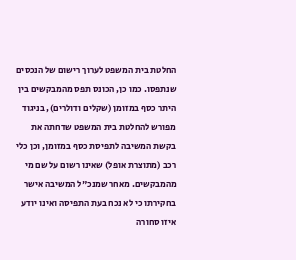החלטת בית המשפט לערוך רישום של הנכסים שנתפסו. כמו כן, הכונס תפס מהמבקשים בין היתר כסף במזומן (שקלים ודולרים), בניגוד מפורש להחלטת בית המשפט שדחתה את בקשת המשיבה לתפיסת כסף במזומן, וכן כלי רכב (מתוצרת אופל) שאינו רשום על שם מי מהמבקשים. מאחר שמנכ"ל המשיבה אישר בחקירתו כי לא נכח בעת התפיסה ואינו יודע איזו סחורה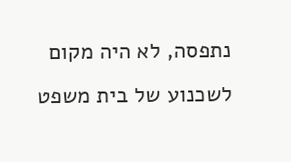נתפסה, לא היה מקום לשכנוע של בית משפט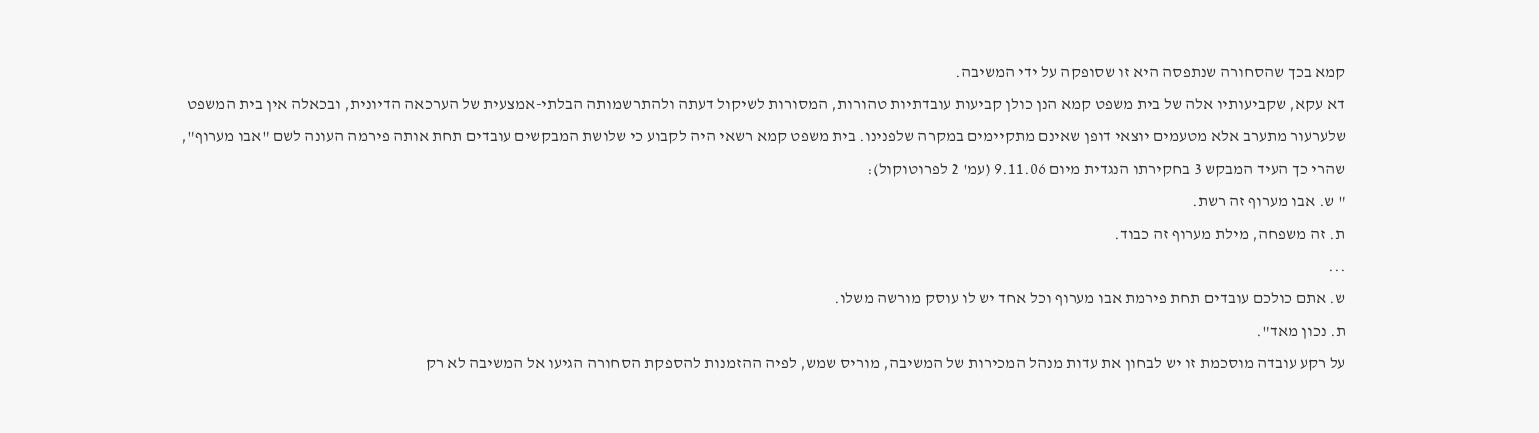קמא בכך שהסחורה שנתפסה היא זו שסופקה על ידי המשיבה.
דא עקא, שקביעותיו אלה של בית משפט קמא הנן כולן קביעות עובדתיות טהורות, המסורות לשיקול דעתה ולהתרשמותה הבלתי-אמצעית של הערכאה הדיונית, ובכאלה אין בית המשפט שלערעור מתערב אלא מטעמים יוצאי דופן שאינם מתקיימים במקרה שלפנינו. בית משפט קמא רשאי היה לקבוע כי שלושת המבקשים עובדים תחת אותה פירמה העונה לשם "אבו מערוף", שהרי כך העיד המבקש 3 בחקירתו הנגדית מיום 9.11.06 (עמ' 2 לפרוטוקול):
" ש. אבו מערוף זה רשת.
ת. זה משפחה, מילת מערוף זה כבוד.
...
ש. אתם כולכם עובדים תחת פירמת אבו מערוף וכל אחד יש לו עוסק מורשה משלו.
ת. נכון מאד".
על רקע עובדה מוסכמת זו יש לבחון את עדות מנהל המכירות של המשיבה, מוריס שמש, לפיה ההזמנות להספקת הסחורה הגיעו אל המשיבה לא רק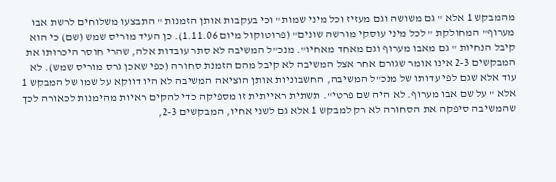מהמבקש 1 אלא " גם משושה וגם מעזיז וכל מיני שמות" וכי בעקבות אותן הזמנות " התבצעו משלוחים לרשת אבו מערוף" המחולקת " לכל מיני עוסקי מורשה שונים" (פרוטוקול מיום 1.11.06). כן העיד מוריס שמש (שם) כי הוא קיבל הנחיות " גם מאבו מערוף וגם מאחד מאחיו". מנכ"ל המשיבה לא סתר עובדות אלה, שהרי חוסר היכרותו את המבקשים 2-3 אינו אומר שגורם אחר אצל המשיבה לא קיבל מהם הזמנת סחורה (כפי שאכן גרס מוריס שמש). לא עוד אלא שגם לפי עדותו של מנכ"ל המשיבה, החשבוניות אותן הוציאה המשיבה לא היו דווקא על שמו של המבקש 1 אלא " על שם אבו מערוף. לא היה שם פרטי". תשתית ראייתית זו מספיקה כדי להקים ראיות מהימנות לכאורה לכך שהמשיבה סיפקה את הסחורה לא רק למבקש 1 אלא גם לשני אחיו, המבקשים 2-3,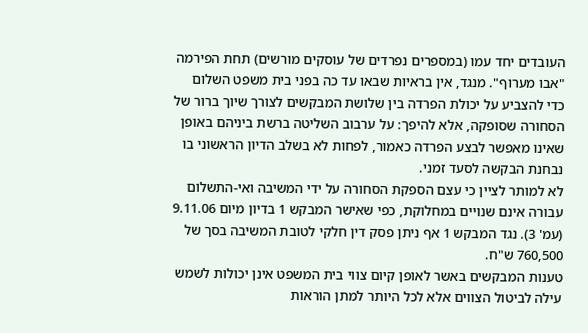העובדים יחד עמו (במספרים נפרדים של עוסקים מורשים) תחת הפירמה "אבו מערוף". מנגד, אין בראיות שבאו עד כה בפני בית משפט השלום כדי להצביע על יכולת הפרדה בין שלושת המבקשים לצורך שיוך ברור של הסחורה שסופקה, אלא להיפך: על ערבוב השליטה ברשת ביניהם באופן שאינו מאפשר לבצע הפרדה כאמור, לפחות לא בשלב הדיון הראשוני בו נבחנת הבקשה לסעד זמני.
לא למותר לציין כי עצם הספקת הסחורה על ידי המשיבה ואי-התשלום עבורה אינם שנויים במחלוקת, כפי שאישר המבקש 1 בדיון מיום 9.11.06 (עמ' 3). נגד המבקש 1 אף ניתן פסק דין חלקי לטובת המשיבה בסך של 760,500 ש"ח.
טענות המבקשים באשר לאופן קיום צווי בית המשפט אינן יכולות לשמש עילה לביטול הצווים אלא לכל היותר למתן הוראות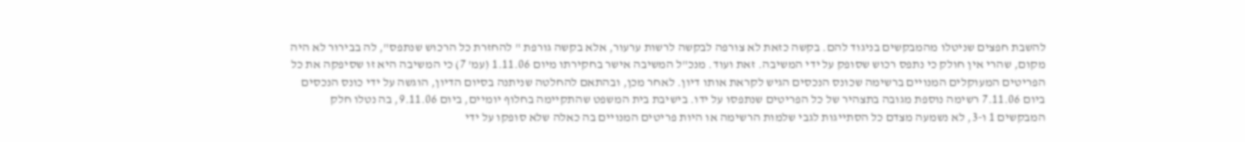להשבת חפצים שניטלו מהמבקשים בניגוד להם. בקשה כזאת לא צורפה לבקשה לרשות ערעור, אלא בקשה גורפת " להחזרת כל הרכוש שנתפס", לה בבירור לא היה מקום, שהרי אין חולק כי נתפס רכוש שסופק על ידי המשיבה. זאת ועוד. מנכ"ל המשיבה אישר בחקירתו מיום 1.11.06 (עמ' 7) כי המשיבה היא זו שסיפקה את כל הפריטים המעוקלים המנויים ברשימה שכונס הנכסים הגיש לקראת אותו דיון. לאחר מכן, ובהתאם להחלטה שניתנה בסיום הדיון, הוגשה על ידי כונס הנכסים ביום 7.11.06 רשימה נוספת מגובה בתצהיר של כל הפריטים שנתפסו על ידו. בישיבת בית המשפט שהתקיימה בחלוף יומיים, ביום 9.11.06, בה נטלו חלק המבקשים 1 ו-3, לא נשמעה מצדם כל הסתייגות לגבי שלמות הרשימה או היות פריטים המנויים בה כאלה שלא סופקו על ידי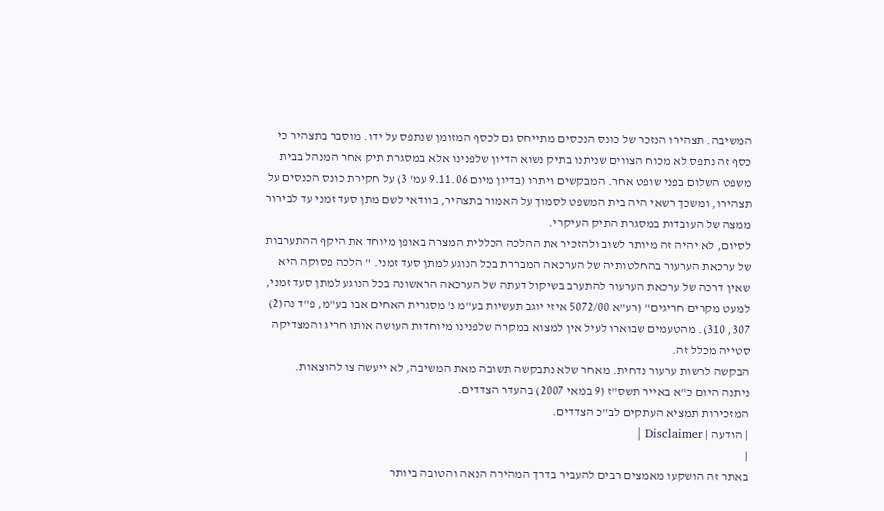המשיבה. תצהירו הנזכר של כונס הנכסים מתייחס גם לכסף המזומן שנתפס על ידו. מוסבר בתצהיר כי כסף זה נתפס לא מכוח הצווים שניתנו בתיק נשוא הדיון שלפנינו אלא במסגרת תיק אחר המנהל בבית משפט השלום בפני שופט אחר. המבקשים ויתרו (בדיון מיום 9.11.06 עמ' 3) על חקירת כונס הכנסים על תצהירו, ומשכך רשאי היה בית המשפט לסמוך על האמור בתצהיר, בוודאי לשם מתן סעד זמני עד לבירור ממצה של העובדות במסגרת התיק העיקרי.
לסיום, לא יהיה זה מיותר לשוב ולהזכיר את ההלכה הכללית המצרה באופן מיוחד את היקף ההתערבות של ערכאת הערעור בהחלטותיה של הערכאה המבררת בכל הנוגע למתן סעד זמני. " הלכה פסוקה היא שאין דרכה של ערכאת הערעור להתערב בשיקול דעתה של הערכאה הראשונה בכל הנוגע למתן סעד זמני, למעט מקרים חריגים" (רע"א 5072/00 איזי יוגב תעשיות בע"מ נ' מסגרית האחים אבו בע"מ, פ"ד נה(2) 307, 310). מהטעמים שבוארו לעיל אין למצוא במקרה שלפנינו מיוחדות העושה אותו חריג והמצדיקה סטייה מכלל זה.
הבקשה לרשות ערעור נדחית. מאחר שלא נתבקשה תשובה מאת המשיבה, לא ייעשה צו להוצאות.
ניתנה היום כ"א באייר תשס"ז (9 במאי 2007) בהעדר הצדדים.
המזכירות תמציא העתקים לב"כ הצדדים.
| הודעה | Disclaimer |
|
באתר זה הושקעו מאמצים רבים להעביר בדרך המהירה הנאה והטובה ביותר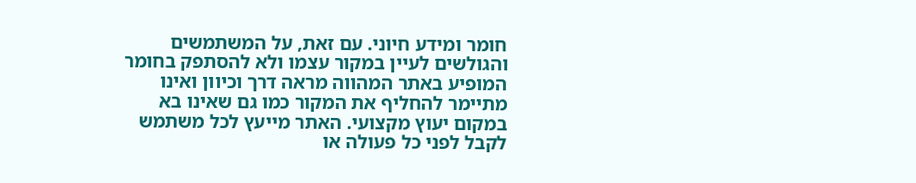חומר ומידע חיוני. עם זאת, על המשתמשים והגולשים לעיין במקור עצמו ולא להסתפק בחומר המופיע באתר המהווה מראה דרך וכיוון ואינו מתיימר להחליף את המקור כמו גם שאינו בא במקום יעוץ מקצועי. האתר מייעץ לכל משתמש לקבל לפני כל פעולה או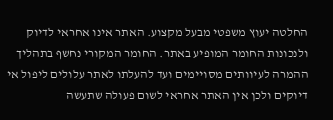החלטה יעוץ משפטי מבעל מקצוע. האתר אינו אחראי לדיוק ולנכונות החומר המופיע באתר. החומר המקורי נחשף בתהליך ההמרה לעיוותים מסויימים ועד להעלתו לאתר עלולים ליפול אי דיוקים ולכן אין האתר אחראי לשום פעולה שתעשה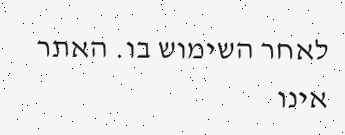לאחר השימוש בו. האתר אינו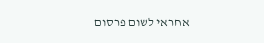אחראי לשום פרסום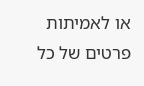או לאמיתות פרטים של כל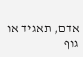אדם, תאגיד או גוף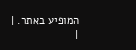המופיע באתר. |
|